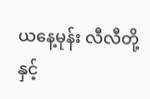ယနေ့မုန်း လီလီတို့နှင့်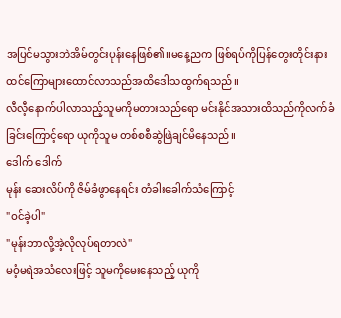အပြင်မသွားဘဲအိမ်တွင်းပုန်းနေဖြစ်၏။မနေ့ညက ဖြစ်ရပ်ကိုပြန်တွေးတိုင်းနားထင်ကြောများထောင်လာသည်အထိဒေါသထွက်ရသည်။
လီလီ့နောက်ပါလာသည့်သူမကိုမတားသည်ရော မင်းနိုင်အသားထိသည်ကိုလက်ခံခြင်းကြောင့်ရော ယုကိုသူမ တစ်စစီဆွဲဖြဲချင်မိနေသည်။
ဒေါက် ဒေါက်
မုန်း ဆေးလိပ်ကို ဇိမ်ခံဖွာနေရင်း တံခါးခေါက်သံကြောင့်
"ဝင်ခဲ့ပါ"
"မုန်းဘာလို့အဲ့လိုလုပ်ရတာလဲ"
မဝံ့မရဲအသံလေးဖြင့် သူမကိုမေးနေသည့် ယုကို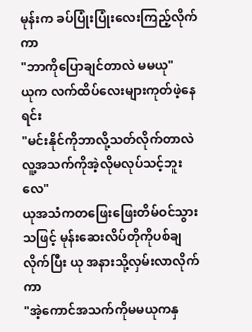မုန်းက ခပ်ပြုံးပြုံးလေးကြည့်လိုက်ကာ
"ဘာကိုပြောချင်တာလဲ မမယု"
ယုက လက်ထိပ်လေးများကုတ်ဖဲ့နေရင်း
"မင်းနိုင်ကိုဘာလို့သတ်လိုက်တာလဲ လူ့အသက်ကိုအဲ့လိုမလုပ်သင့်ဘူးလေ"
ယုအသံကတဖြေးဖြေးတိမ်ဝင်သွားသဖြင့် မုန်းဆေးလိပ်တိုကိုပစ်ချလိုက်ပြီး ယု အနားသို့လှမ်းလာလိုက်ကာ
"အဲ့ကောင်အသက်ကိုမမယုကနှ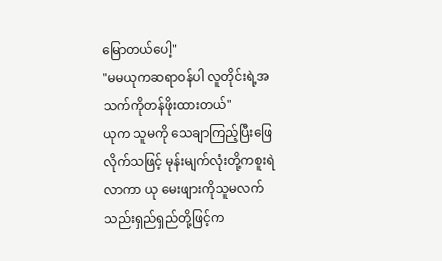မြောတယ်ပေါ့"
"မမယုကဆရာဝန်ပါ လူတိုင်းရဲ့အသက်ကိုတန်ဖိုးထားတယ်"
ယုက သူမကို သေချာကြည့်ပြီးဖြေလိုက်သဖြင့် မုန်းမျက်လုံးတို့ကစူးရဲလာကာ ယု မေးဖျားကိုသူမလက်သည်းရှည်ရှည်တို့ဖြင့်က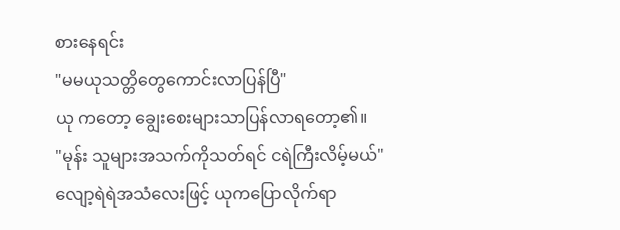စားနေရင်း
"မမယုသတ္တိတွေကောင်းလာပြန်ပြီ"
ယု ကတော့ ချွေးစေးများသာပြန်လာရတော့၏။
"မုန်း သူများအသက်ကိုသတ်ရင် ငရဲကြီးလိမ့်မယ်"
လျော့ရဲရဲအသံလေးဖြင့် ယုကပြောလိုက်ရာ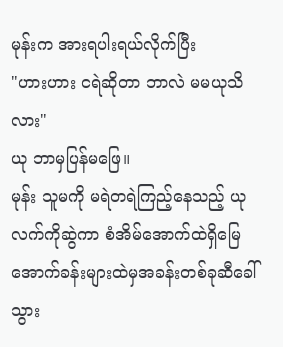မုန်းက အားရပါးရယ်လိုက်ပြီး
"ဟားဟား ငရဲဆိုတာ ဘာလဲ မမယုသိလား"
ယု ဘာမှပြန်မဖြေ။
မုန်း သူမကို မရဲတရဲကြည့်နေသည့် ယု လက်ကိုဆွဲကာ စံအိမ်အောက်ထဲရှိမြေအောက်ခန်းများထဲမှအခန်းတစ်ခုဆီခေါ်သွား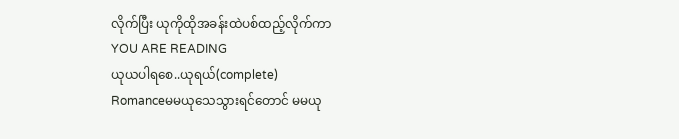လိုက်ပြီး ယုကိုထိုအခန်းထဲပစ်ထည့်လိုက်ကာ
YOU ARE READING
ယုယပါရစေ..ယုရယ်(complete)
Romanceမမယုသေသွားရင်တောင် မမယု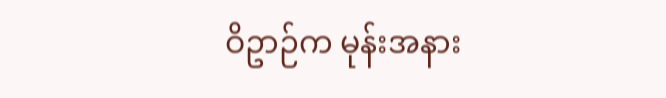ဝိဥာဉ်က မုန်းအနား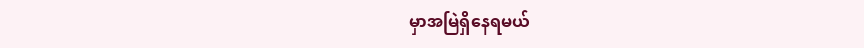မှာအမြဲရှိနေရမယ်